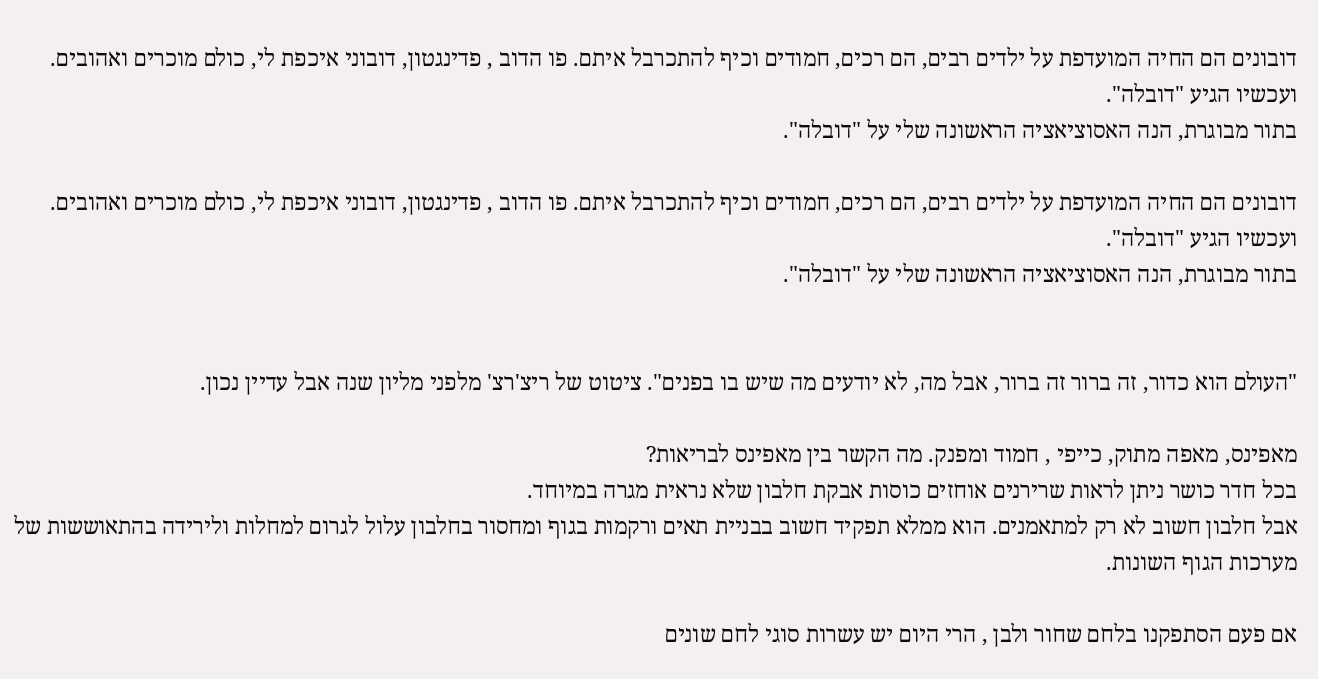דובונים הם החיה המועדפת על ילדים רבים, הם רכים, חמודים וכיף להתכרבל איתם. פו הדוב , פדינגטון, דובוני איכפת לי, כולם מוכרים ואהובים.
ועכשיו הגיע "דובלה".
בתור מבוגרת, הנה האסוציאציה הראשונה שלי על "דובלה".

דובונים הם החיה המועדפת על ילדים רבים, הם רכים, חמודים וכיף להתכרבל איתם. פו הדוב , פדינגטון, דובוני איכפת לי, כולם מוכרים ואהובים.
ועכשיו הגיע "דובלה".
בתור מבוגרת, הנה האסוציאציה הראשונה שלי על "דובלה".


"העולם הוא כדור, זה ברור זה ברור, אבל מה, לא יודעים מה שיש בו בפנים". ציטוט של ריצ'רצ' מלפני מליון שנה אבל עדיין נכון.

מאפינס, מאפה מתוק, כייפי , חמוד ומפנק. מה הקשר בין מאפינס לבריאות?
בכל חדר כושר ניתן לראות שרירנים אוחזים כוסות אבקת חלבון שלא נראית מגרה במיוחד.
אבל חלבון חשוב לא רק למתאמנים. הוא ממלא תפקיד חשוב בבניית תאים ורקמות בגוף ומחסור בחלבון עלול לגרום למחלות ולירידה בהתאוששות של מערכות הגוף השונות.

אם פעם הסתפקנו בלחם שחור ולבן , הרי היום יש עשרות סוגי לחם שונים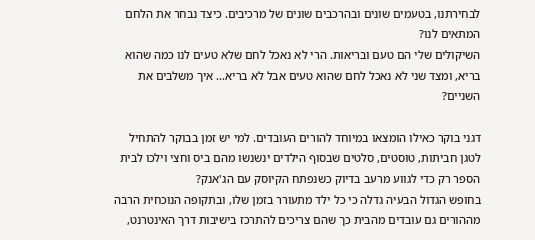לבחירתנו, בטעמים שונים ובהרכבים שונים של מרכיבים. כיצד נבחר את הלחם המתאים לנו?
השיקולים שלי הם טעם ובריאות. הרי לא נאכל לחם שלא טעים לנו כמה שהוא בריא, ומצד שני לא נאכל לחם שהוא טעים אבל לא בריא… איך משלבים את השניים?

דגני בוקר כאילו הומצאו במיוחד להורים העובדים. למי יש זמן בבוקר להתחיל לטגן חביתות, טוסטים, סלטים שבסוף הילדים ינשנשו מהם ביס וחצי וילכו לבית הספר רק כדי לגווע מרעב בדיוק כשנפתח הקיוסק עם הג'אנק?
בחופש הגדול הבעיה גדלה כי כל ילד מתעורר בזמן שלו, ובתקופה הנוכחית הרבה מההורים גם עובדים מהבית כך שהם צריכים להתרכז בישיבות דרך האינטרנט,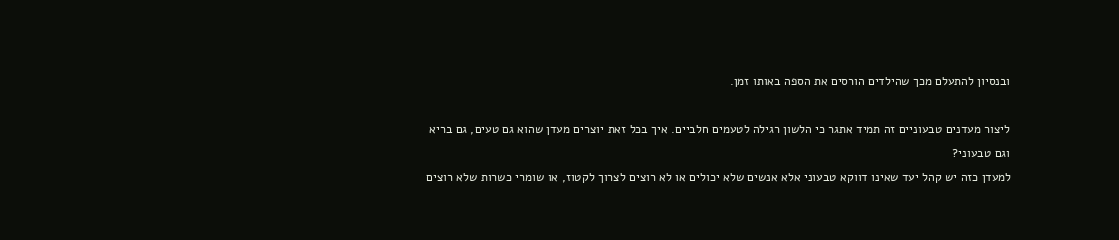ובנסיון להתעלם מכך שהילדים הורסים את הספה באותו זמן.

ליצור מעדנים טבעוניים זה תמיד אתגר כי הלשון רגילה לטעמים חלביים. איך בכל זאת יוצרים מעדן שהוא גם טעים, גם בריא וגם טבעוני?
למעדן כזה יש קהל יעד שאינו דווקא טבעוני אלא אנשים שלא יכולים או לא רוצים לצרוך לקטוז, או שומרי כשרות שלא רוצים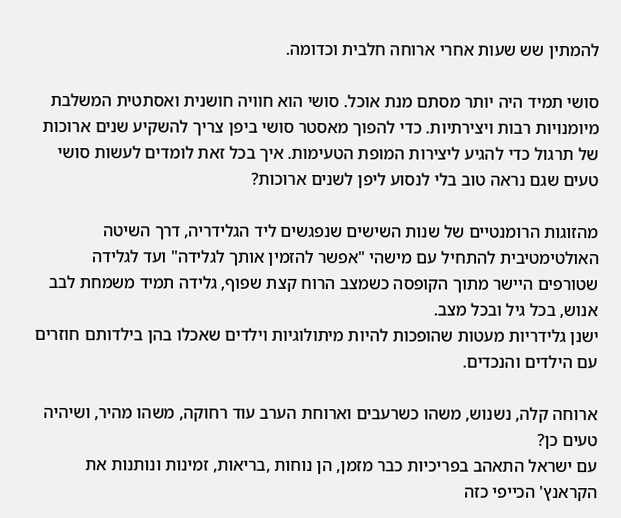להמתין שש שעות אחרי ארוחה חלבית וכדומה.

סושי תמיד היה יותר מסתם מנת אוכל. סושי הוא חוויה חושנית ואסתטית המשלבת מיומנויות רבות ויצירתיות. כדי להפוך מאסטר סושי ביפן צריך להשקיע שנים ארוכות של תרגול כדי להגיע ליצירות המופת הטעימות. איך בכל זאת לומדים לעשות סושי טעים שגם נראה טוב בלי לנסוע ליפן לשנים ארוכות?

מהזוגות הרומנטיים של שנות השישים שנפגשים ליד הגלידריה, דרך השיטה האולטימטיבית להתחיל עם מישהי "אפשר להזמין אותך לגלידה" ועד לגלידה שטורפים היישר מתוך הקופסה כשמצב הרוח קצת שפוף, גלידה תמיד משמחת לבב אנוש, בכל גיל ובכל מצב.
ישנן גלידריות מעטות שהופכות להיות מיתולוגיות וילדים שאכלו בהן בילדותם חוזרים עם הילדים והנכדים.

ארוחה קלה, נשנוש, משהו כשרעבים וארוחת הערב עוד רחוקה, משהו מהיר, ושיהיה טעים כן?
עם ישראל התאהב בפריכיות כבר מזמן, הן נוחות ,בריאות, זמינות ונותנות את הקראנץ' הכייפי כזה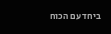ביחד עם הכוח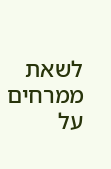לשאת ממרחים על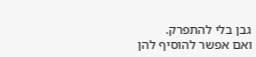גבן בלי להתפרק.
ואם אפשר להוסיף להן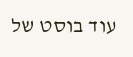עוד בוסט של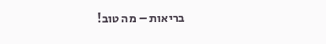בריאות – מה טוב!